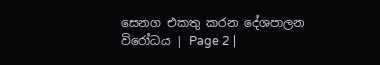සෙනග එකතු කරන දේශපාලන විරෝධය | Page 2 |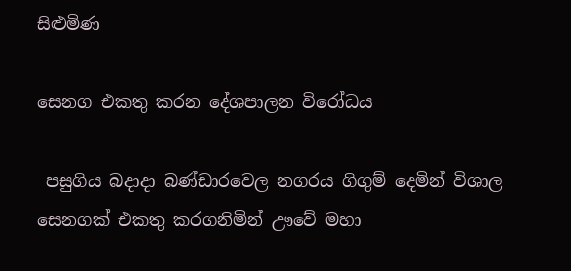සිළුමිණ

සෙනග එකතු කරන දේශපාලන විරෝධය

 පසුගිය බදාදා බණ්ඩාරවෙල නගරය ගිගුම් දෙමින් විශාල සෙනගක් එකතු කරගනිමින් ඌවේ මහා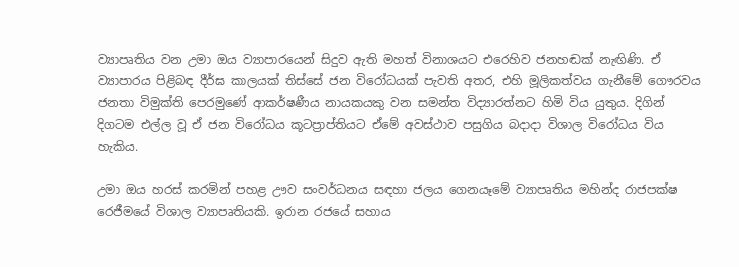ව්‍යාපෘතිය වන උමා ඔය ව්‍යාපාරයෙන් සිදුව ඇති මහත් විනාශයට එරෙහිව ජනහඬක් නැඟිණි. ඒ ව්‍යාපාරය පිළිබඳ දීර්ඝ කාලයක් තිස්සේ ජන විරෝධයක් පැවති අතර, එහි මූලිකත්වය ගැනීමේ ගෞරවය ජනතා විමුක්ති පෙරමුණේ ආකර්ෂණීය නායකයකු වන සමන්ත විද්‍යාරත්නට හිමි විය යුතුය. දිගින් දිගටම එල්ල වූ ඒ ජන විරෝධය කූටප්‍රාප්තියට ඒමේ අවස්ථාව පසුගිය බදාදා විශාල විරෝධය විය හැකිය.

උමා ඔය හරස් කරමින් පහළ ඌව සංවර්ධනය සඳහා ජලය ගෙනයෑමේ ව්‍යාපෘතිය මහින්ද රාජපක්ෂ රෙජීමයේ විශාල ව්‍යාපෘතියකි. ඉරාන රජයේ සහාය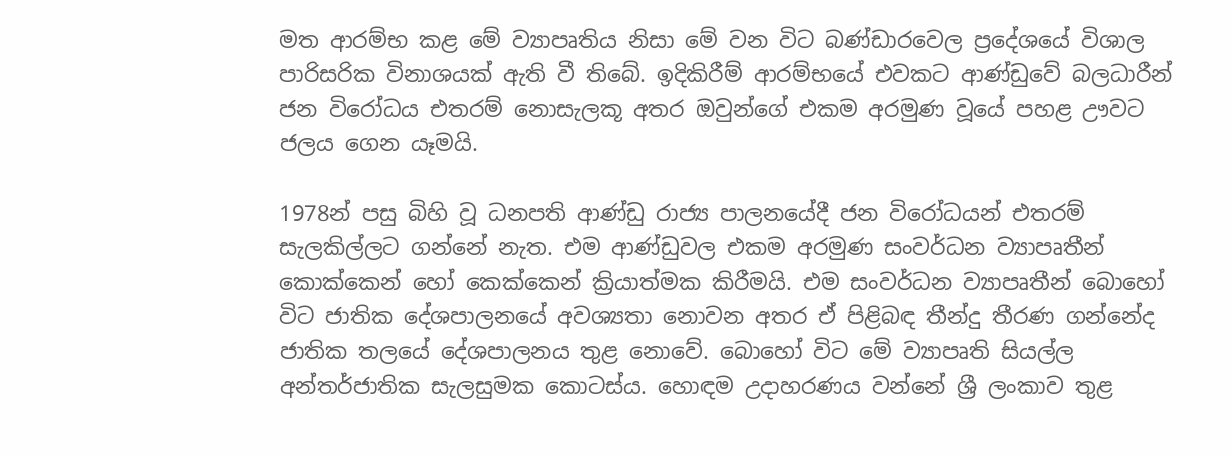මත ආරම්භ කළ මේ ව්‍යාපෘතිය නිසා මේ වන විට බණ්ඩාරවෙල ප්‍රදේශයේ විශාල පාරිසරික විනාශයක් ඇති වී තිබේ. ඉදිකිරීම් ආරම්භයේ එවකට ආණ්ඩුවේ බලධාරීන් ජන විරෝධය එතරම් නොසැලකූ අතර ඔවුන්ගේ එකම අරමුණ වූයේ පහළ ඌවට ජලය ගෙන යෑමයි.

1978න් පසු බිහි වූ ධනපති ආණ්ඩු රාජ්‍ය පාලනයේදී ජන විරෝධයන් එතරම් සැලකිල්ලට ගන්නේ නැත. එම ආණ්ඩුවල එකම අරමුණ සංවර්ධන ව්‍යාපෘතීන් කොක්කෙන් හෝ කෙක්කෙන් ක්‍රියාත්මක කිරීමයි. එම සංවර්ධන ව්‍යාපෘතීන් බොහෝ විට ජාතික දේශපාලනයේ අවශ්‍යතා නොවන අතර ඒ පිළිබඳ තීන්දු තීරණ ගන්නේද ජාතික තලයේ දේශපාලනය තුළ නොවේ. බොහෝ විට මේ ව්‍යාපෘති සියල්ල අන්තර්ජාතික සැලසුමක කොටස්ය. හොඳම උදාහරණය වන්නේ ශ්‍රී ලංකාව තුළ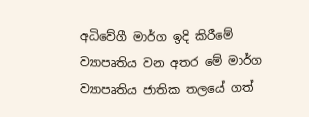අධිවේගී මාර්ග ඉදි කිරීමේ ව්‍යාපෘතිය වන අතර මේ මාර්ග ව්‍යාපෘතිය ජාතික තලයේ ගත්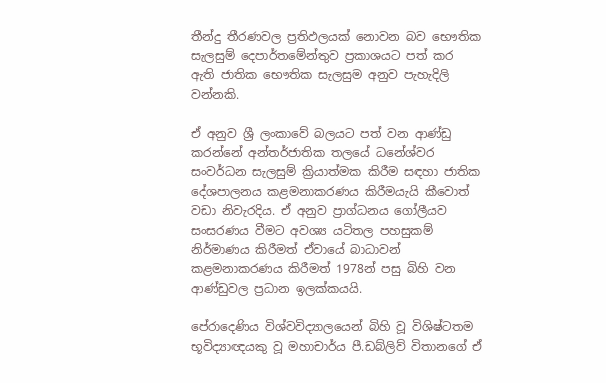තීන්දු තීරණවල ප්‍රතිඵලයක් නොවන බව භෞතික සැලසුම් දෙපාර්තමේන්තුව ප්‍රකාශයට පත් කර ඇති ජාතික භෞතික සැලසුම අනුව පැහැදිලි වන්නකි.

ඒ අනුව ශ්‍රී ලංකාවේ බලයට පත් වන ආණ්ඩු කරන්නේ අන්තර්ජාතික තලයේ ධනේශ්වර සංවර්ධන සැලසුම් ක්‍රියාත්මක කිරීම සඳහා ජාතික දේශපාලනය කළමනාකරණය කිරීමයැයි කීවොත් වඩා නිවැරදිය. ඒ අනුව ප්‍රාග්ධනය ගෝලීයව සංසරණය වීමට අවශ්‍ය යටිතල පහසුකම් නිර්මාණය කිරීමත් ඒවායේ බාධාවන් කළමනාකරණය කිරීමත් 1978න් පසු බිහි වන ආණ්ඩුවල ප්‍රධාන ඉලක්කයයි.

පේරාදෙණිය විශ්වවිද්‍යාලයෙන් බිහි වූ විශිෂ්ටතම භූවිද්‍යාඥයකු වූ මහාචාර්ය පී.ඩබ්ලිව් විතානගේ ඒ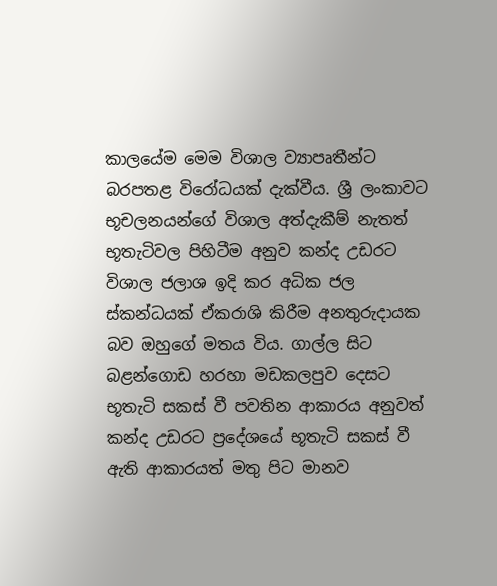කාලයේම මෙම විශාල ව්‍යාපෘතීන්ට බරපතළ විරෝධයක් දැක්වීය. ශ්‍රී ලංකාවට භූචලනයන්ගේ විශාල අත්දැකීම් නැතත් භූතැටිවල පිහිටීම අනුව කන්ද උඩරට විශාල ජලාශ ඉදි කර අධික ජල ස්කන්ධයක් ඒකරාශි කිරීම අනතුරුදායක බව ඔහුගේ මතය විය. ගාල්ල සිට බළන්ගොඩ හරහා මඩකලපුව දෙසට භූතැටි සකස් වී පවතින ආකාරය අනුවත් කන්ද උඩරට ප්‍රදේශයේ භූතැටි සකස් වී ඇති ආකාරයත් මතු පිට මානව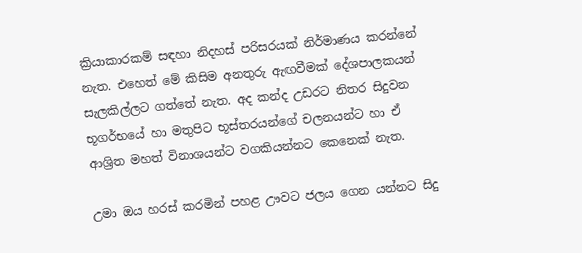ක්‍රියාකාරකම් සඳහා නිදහස් පරිසරයක් නිර්මාණය කරන්නේ නැත. එහෙත් මේ කිසිම අනතුරු ඇඟවීමක් දේශපාලකයන් සැලකිල්ලට ගත්තේ නැත. අද කන්ද උඩරට නිතර සිදුවන භූගර්භයේ හා මතුපිට භූස්තරයන්ගේ චලනයන්ට හා ඒ ආශ්‍රිත මහත් විනාශයන්ට වගකියන්නට කෙනෙක් නැත.

උමා ඔය හරස් කරමින් පහළ ඌවට ජලය ගෙන යන්නට සිදු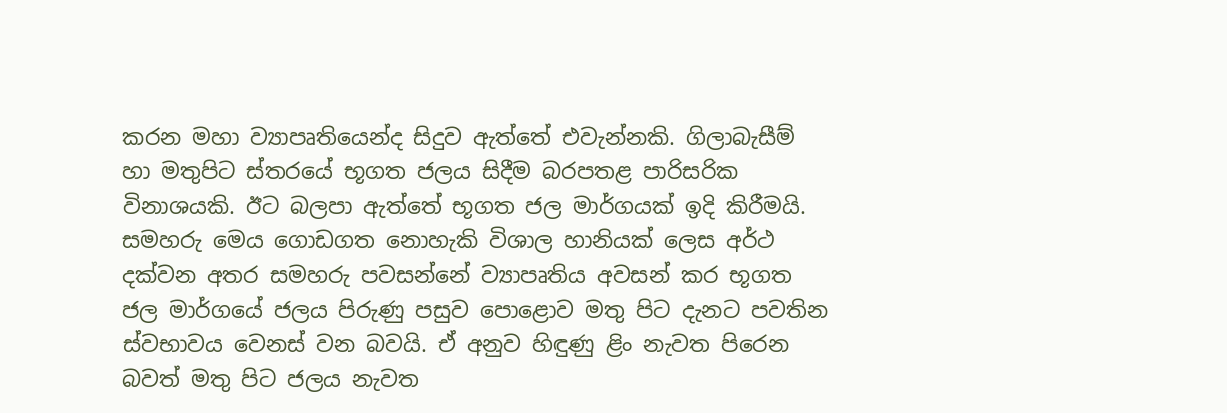කරන මහා ව්‍යාපෘතියෙන්ද සිදුව ඇත්තේ එවැන්නකි. ගිලාබැසීම් හා මතුපිට ස්තරයේ භූගත ජලය සිදීම බරපතළ පාරිසරික විනාශයකි. ඊට බලපා ඇත්තේ භූගත ජල මාර්ගයක් ඉදි කිරීමයි. සමහරු මෙය ගොඩගත නොහැකි විශාල හානියක් ලෙස අර්ථ දක්වන අතර සමහරු පවසන්නේ ව්‍යාපෘතිය අවසන් කර භූගත ජල මාර්ගයේ ජලය පිරුණු පසුව පොළොව මතු පිට දැනට පවතින ස්වභාවය වෙනස් වන බවයි. ඒ අනුව හිඳුණු ළිං නැවත පිරෙන බවත් මතු පිට ජලය නැවත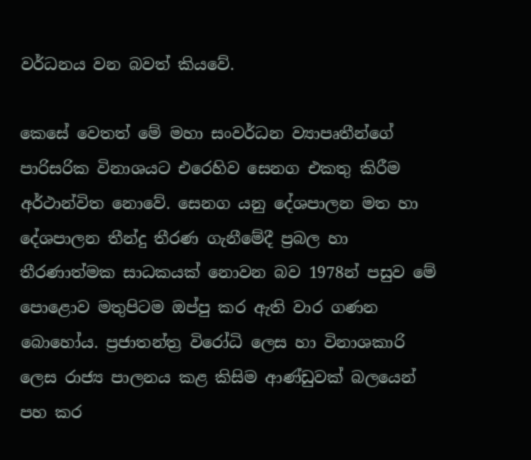වර්ධනය වන බවත් කියවේ.

කෙසේ වෙතත් මේ මහා සංවර්ධන ව්‍යාපෘතීන්ගේ පාරිසරික විනාශයට එරෙහිව සෙනග එකතු කිරීම අර්ථාන්විත නොවේ. සෙනග යනු දේශපාලන මත හා දේශපාලන තීන්දු තීරණ ගැනීමේදී ප්‍රබල හා තීරණාත්මක සාධකයක් නොවන බව 1978න් පසුව මේ පොළොව මතුපිටම ඔප්පු කර ඇති වාර ගණන බොහෝය. ප්‍රජාතන්ත්‍ර විරෝධි ලෙස හා විනාශකාරි ලෙස රාජ්‍ය පාලනය කළ කිසිම ආණ්ඩුවක් බලයෙන් පහ කර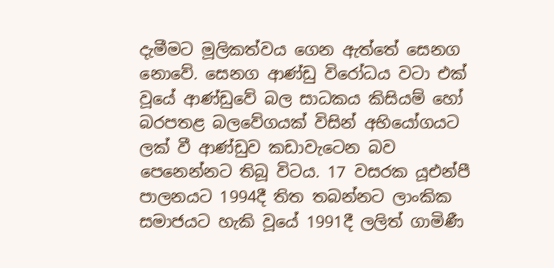දැමීමට මූලිකත්වය ගෙන ඇත්තේ සෙනග නොවේ. සෙනග ආණ්ඩු විරෝධය වටා එක් වූයේ ආණ්ඩුවේ බල සාධකය කිසියම් හෝ බරපතළ බලවේගයක් විසින් අභියෝගයට ලක් වී ආණ්ඩුව කඩාවැටෙන බව පෙනෙන්නට තිබූ විටය. 17 වසරක යූඑන්පී පාලනයට 1994දී තිත තබන්නට ලාංකික සමාජයට හැකි වූයේ 1991දී ලලිත් ගාමිණී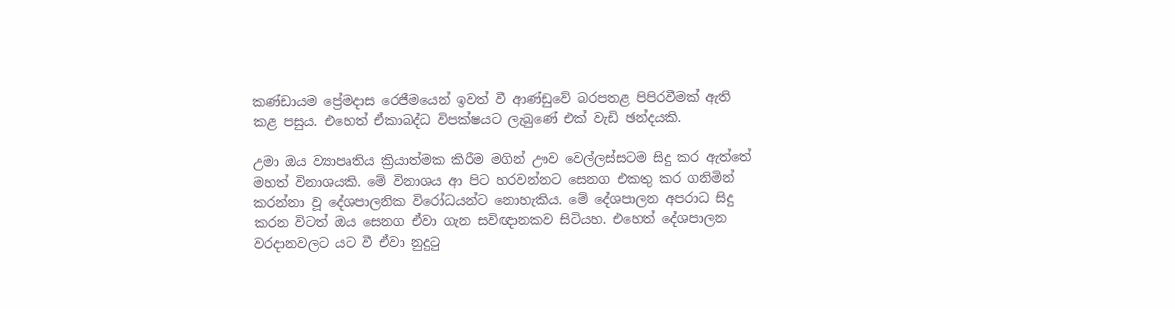කණ්ඩායම ප්‍රේමදාස රෙජීමයෙන් ඉවත් වී ආණ්ඩුවේ බරපතළ පිපිරවීමක් ඇති කළ පසුය. එහෙත් ඒකාබද්ධ විපක්ෂයට ලැබුණේ එක් වැඩි ඡන්දයකි.

උමා ඔය ව්‍යාපෘතිය ක්‍රියාත්මක කිරීම මගින් ඌව වෙල්ලස්සටම සිදු කර ඇත්තේ මහත් විනාශයකි. මේ විනාශය ආ පිට හරවන්නට සෙනග එකතු කර ගනිමින් කරන්නා වූ දේශපාලනික විරෝධයන්ට නොහැකිය. මේ දේශපාලන අපරාධ සිදු කරන විටත් ඔය සෙනග ඒවා ගැන සවිඥානකව සිටියහ. එහෙත් දේශපාලන වරදානවලට යට වී ඒවා නුදුටු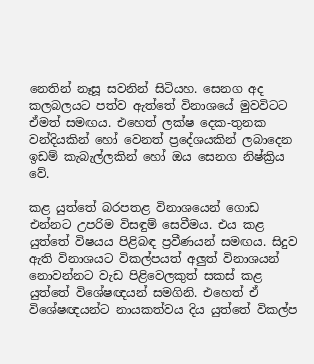නෙතින් නෑසූ සවනින් සිටියහ. සෙනග අද කලබලයට පත්ව ඇත්තේ විනාශයේ මුවවිටට ඒමත් සමඟය. එහෙත් ලක්ෂ දෙක-තුනක වන්දියකින් හෝ වෙනත් ප්‍රදේශයකින් ලබාදෙන ඉඩම් කැබැල්ලකින් හෝ ඔය සෙනග නිෂ්ක්‍රිය වේ.

කළ යුත්තේ බරපතළ විනාශයෙන් ගොඩ එන්නට උපරිම විසඳුම් සෙවීමය. එය කළ යුත්තේ විෂයය පිළිබඳ ප්‍රවීණයන් සමඟය. සිදුව ඇති විනාශයට විකල්පයත් අලුත් විනාශයන් නොවන්නට වැඩ පිළිවෙලකුත් සකස් කළ යුත්තේ විශේෂඥයන් සමගිනි. එහෙත් ඒ විශේෂඥයන්ට නායකත්වය දිය යුත්තේ විකල්ප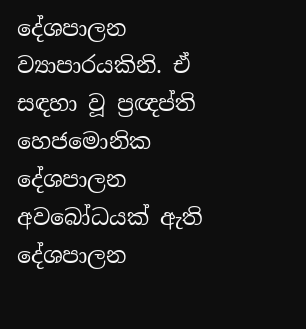දේශපාලන ව්‍යාපාරයකිනි. ඒ සඳහා වූ ප්‍රඥප්ති හෙජමොනික දේශපාලන අවබෝධයක් ඇති දේශපාලන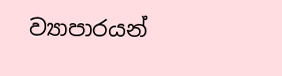ව්‍යාපාරයන්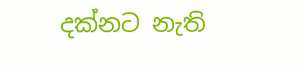දක්නට නැති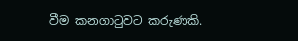වීම කනගාටුවට කරුණකි.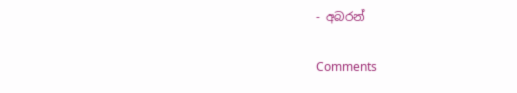- අබරන්

Comments